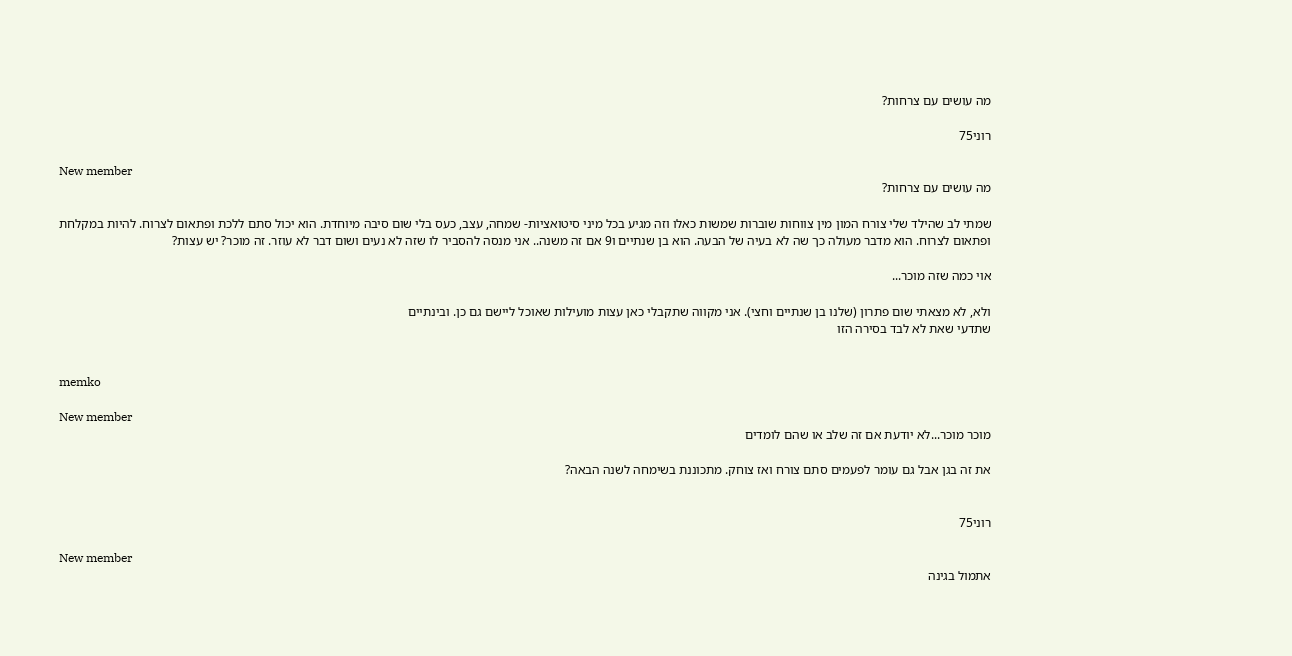מה עושים עם צרחות?

רוני75

New member
מה עושים עם צרחות?

שמתי לב שהילד שלי צורח המון מין צווחות שוברות שמשות כאלו וזה מגיע בכל מיני סיטואציות- שמחה, עצב, כעס בלי שום סיבה מיוחדת. הוא יכול סתם ללכת ופתאום לצרוח. להיות במקלחת ופתאום לצרוח. הוא מדבר מעולה כך שה לא בעיה של הבעה. הוא בן שנתיים ו9 אם זה משנה.. אני מנסה להסביר לו שזה לא נעים ושום דבר לא עוזר. זה מוכר? יש עצות?

אוי כמה שזה מוכר...

ולא, לא מצאתי שום פתרון (שלנו בן שנתיים וחצי). אני מקווה שתקבלי כאן עצות מועילות שאוכל ליישם גם כן. ובינתיים
שתדעי שאת לא לבד בסירה הזו


memko

New member
מוכר מוכר...לא יודעת אם זה שלב או שהם לומדים

את זה בגן אבל גם עומר לפעמים סתם צורח ואז צוחק. מתכוננת בשימחה לשנה הבאה?


רוני75

New member
אתמול בגינה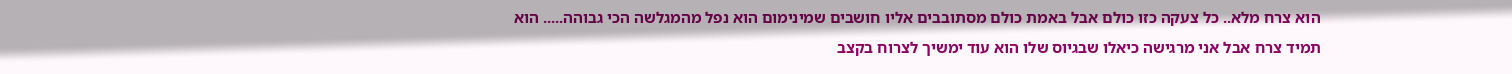הוא צרח מלא.. כל צעקה כזו כולם אבל באמת כולם מסתובבים אליו חושבים שמינימום הוא נפל מהמגלשה הכי גבוהה..... הוא תמיד צרח אבל אני מרגישה כיאלו שבגיוס שלו הוא עוד ימשיך לצרוח בקצב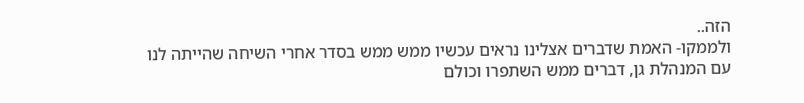הזה..
ולממקו- האמת שדברים אצלינו נראים עכשיו ממש ממש בסדר אחרי השיחה שהייתה לנו עם המנהלת גן, דברים ממש השתפרו וכולם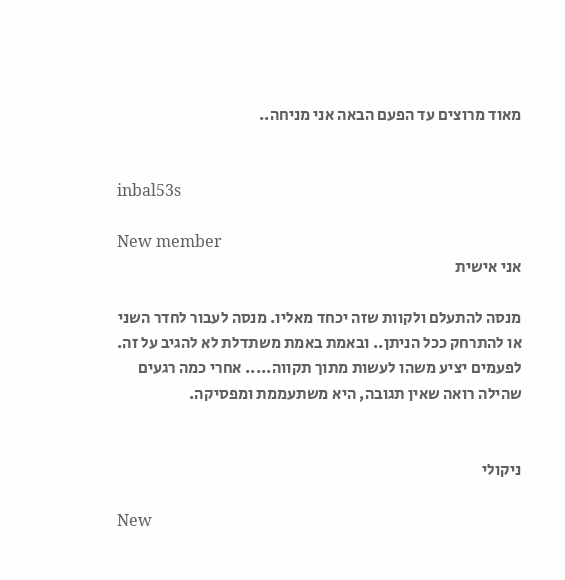מאוד מרוצים עד הפעם הבאה אני מניחה..


inbal53s

New member
אני אישית

מנסה להתעלם ולקוות שזה יכחד מאליו. מנסה לעבור לחדר השני או להתרחק ככל הניתן.. ובאמת באמת משתדלת לא להגיב על זה. לפעמים יציע משהו לעשות מתוך תקווה..... אחרי כמה רגעים שהילה רואה שאין תגובה, היא משתעממת ומפסיקה.


ניקולי

New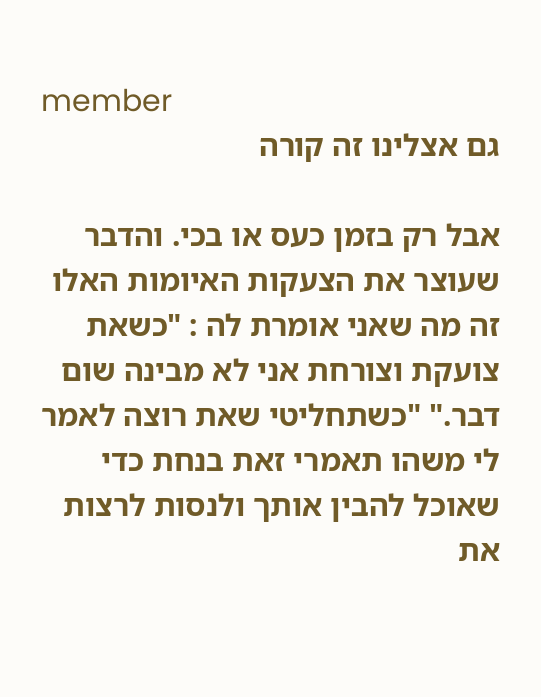member
גם אצלינו זה קורה

אבל רק בזמן כעס או בכי. והדבר שעוצר את הצעקות האיומות האלו זה מה שאני אומרת לה : "כשאת צועקת וצורחת אני לא מבינה שום דבר." "כשתחליטי שאת רוצה לאמר לי משהו תאמרי זאת בנחת כדי שאוכל להבין אותך ולנסות לרצות את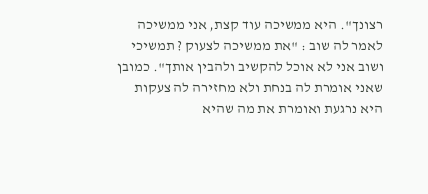רצונך". היא ממשיכה עוד קצת, אני ממשיכה לאמר לה שוב : "את ממשיכה לצעוק ? תמשיכי ושוב אני לא אוכל להקשיב ולהבין אותך". כמובן שאני אומרת לה בנחת ולא מחזירה לה צעקות היא נרגעת ואומרת את מה שהיא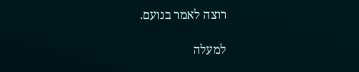רוצה לאמר בנועם.

למעלה